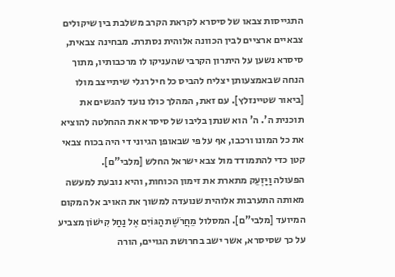התגייסות צבאו של סיסרא לקראת הקרב משלבת בין שיקולים צבאיים ארציים לבין הכוונה אלוהית נסתרת. מבחינה צבאית, סיסרא נשען על היתרון הקרבי שהעניקו לו מרכבותיו, מתוך הנחה שבאמצעותן יצליח להביס כל חיל רגלי שיתייצב מולו [ביאור שטיינזלץ]. עם זאת, המהלך כולו נועד להגשים את תוכנית ה'. ה' הוא שנתן בליבו של סיסרא את ההחלטה להוציא את כל המונו ורכבו, אף על פי שבאופן הגיוני די היה בכוח צבאי קטן כדי להתמודד מול צבא ישראל החלש [מלבי"ם].
הפעולה וַיַּזְעֵק מתארת את זימון הכוחות, והיא נובעת למעשה מאותה התערבות אלוהית שנועדה למשוך את האויב אל המקום המיועד [מלבי"ם]. המסלול מֵחֲרֹשֶׁת הַגּוֹיִם אֶל נַחַל קִישׁוֹן מצביע על כך שסיסרא, אשר ישב בחרושת הגויים, הורה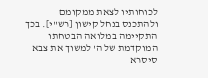לכוחותיו לצאת ממקומם ולהתכנס בנחל קישון [רש"י]. בכך התקיימה במלואה הבטחתו המוקדמת של ה' למשוך את צבא סיסרא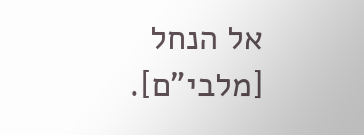אל הנחל [מלבי"ם].